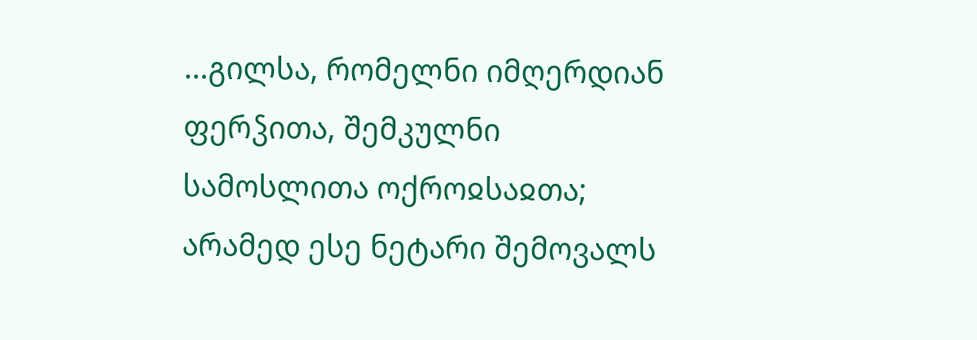...გილსა, რომელნი იმღერდიან ფერჴითა, შემკულნი სამოსლითა ოქროჲსაჲთა; არამედ ესე ნეტარი შემოვალს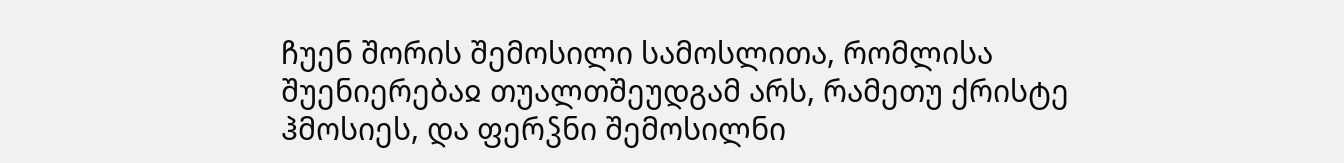ჩუენ შორის შემოსილი სამოსლითა, რომლისა შუენიერებაჲ თუალთშეუდგამ არს, რამეთუ ქრისტე ჰმოსიეს, და ფერჴნი შემოსილნი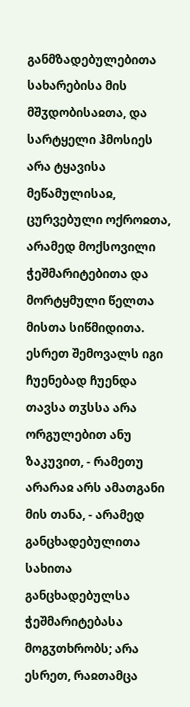განმზადებულებითა სახარებისა მის მშჳდობისაჲთა, და სარტყელი ჰმოსიეს არა ტყავისა მეწამულისაჲ, ცურვებული ოქროჲთა, არამედ მოქსოვილი ჭეშმარიტებითა და მორტყმული წელთა მისთა სიწმიდითა.
ესრეთ შემოვალს იგი ჩუენებად ჩუენდა თავსა თჳსსა არა ორგულებით ანუ ზაკუვით, - რამეთუ არარაჲ არს ამათგანი მის თანა, - არამედ განცხადებულითა სახითა განცხადებულსა ჭეშმარიტებასა მოგჳთხრობს; არა ესრეთ, რაჲთამცა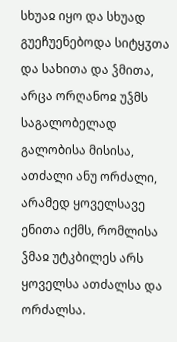სხუაჲ იყო და სხუად გუეჩუენებოდა სიტყჳთა და სახითა და ჴმითა, არცა ორღანოჲ უჴმს საგალობელად გალობისა მისისა, ათძალი ანუ ორძალი, არამედ ყოველსავე ენითა იქმს, რომლისა ჴმაჲ უტკბილეს არს ყოველსა ათძალსა და ორძალსა.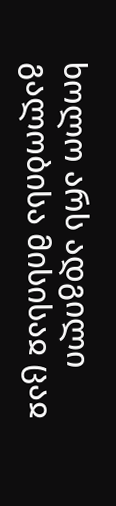ხოლო არს ადგილი გალობისა მისისაჲ ცაჲ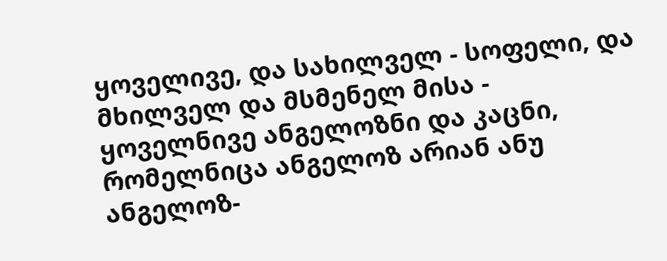ყოველივე, და სახილველ - სოფელი, და მხილველ და მსმენელ მისა - ყოველნივე ანგელოზნი და კაცნი, რომელნიცა ანგელოზ არიან ანუ ანგელოზ-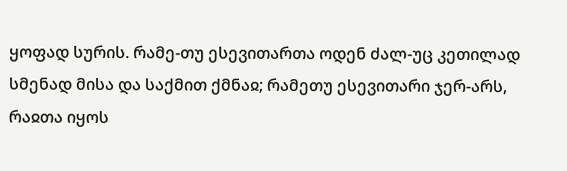ყოფად სურის. რამე-თუ ესევითართა ოდენ ძალ-უც კეთილად სმენად მისა და საქმით ქმნაჲ; რამეთუ ესევითარი ჯერ-არს, რაჲთა იყოს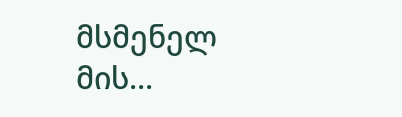მსმენელ მის...